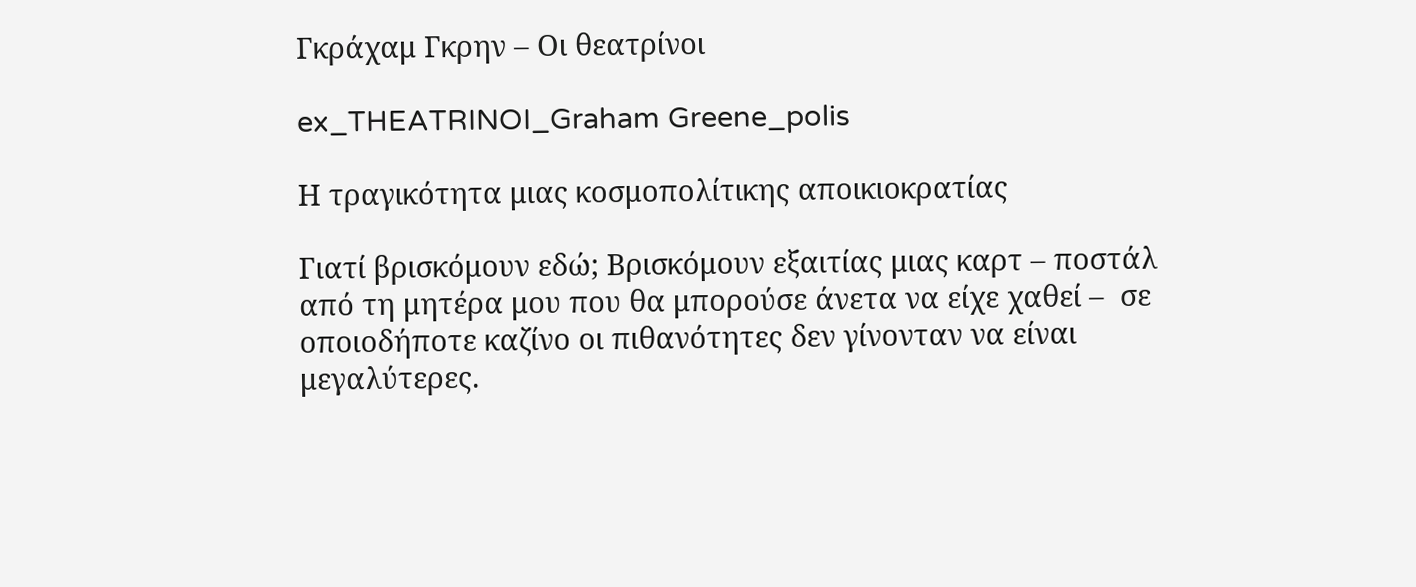Γκράχαμ Γκρην – Οι θεατρίνοι

ex_THEATRINOI_Graham Greene_polis

Η τραγικότητα μιας κοσμοπολίτικης αποικιοκρατίας

Γιατί βρισκόμουν εδώ; Βρισκόμουν εξαιτίας μιας καρτ – ποστάλ από τη μητέρα μου που θα μπορούσε άνετα να είχε χαθεί –  σε οποιοδήποτε καζίνο οι πιθανότητες δεν γίνονταν να είναι μεγαλύτερες.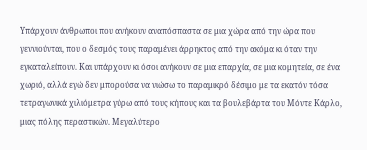Υπάρχουν άνθρωποι που ανήκουν αναπόσπαστα σε μια χώρα από την ώρα που γεννιούνται, που ο δεσμός τους παραμένει άρρηκτος από την ακόμα κι όταν την εγκαταλείπουν. Και υπάρχουν κι όσοι ανήκουν σε μια επαρχία, σε μια κομητεία, σε ένα χωριό, αλλά εγώ δεν μπορούσα να νιώσω το παραμικρό δέσιμο με τα εκατόν τόσα τετραγωνικά χιλιόμετρα γύρω από τους κήπους και τα βουλεβάρτα του Μόντε Κάρλο, μιας πόλης περαστικών. Μεγαλύτερο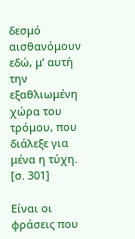δεσμό αισθανόμουν εδώ, μ’ αυτή την εξαθλιωμένη χώρα του τρόμου, που διάλεξε για μένα η τύχη. [σ. 301]

Είναι οι φράσεις που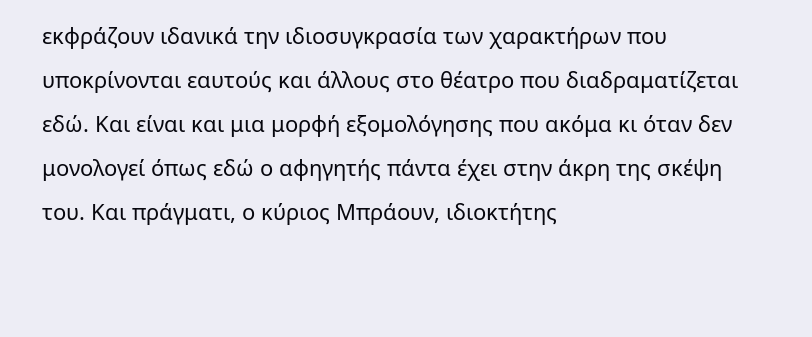εκφράζουν ιδανικά την ιδιοσυγκρασία των χαρακτήρων που υποκρίνονται εαυτούς και άλλους στο θέατρο που διαδραματίζεται εδώ. Και είναι και μια μορφή εξομολόγησης που ακόμα κι όταν δεν μονολογεί όπως εδώ ο αφηγητής πάντα έχει στην άκρη της σκέψη του. Και πράγματι, ο κύριος Μπράουν, ιδιοκτήτης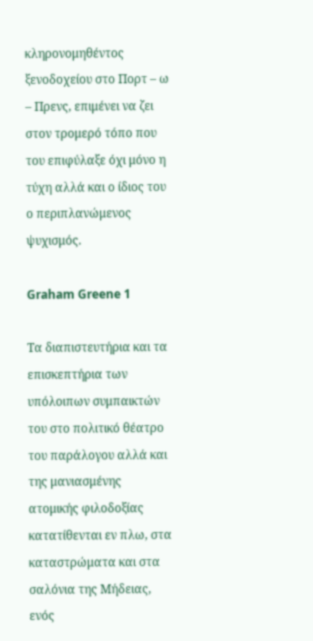κληρονομηθέντος ξενοδοχείου στο Πορτ – ω – Πρενς, επιμένει να ζει στον τρομερό τόπο που του επιφύλαξε όχι μόνο η τύχη αλλά και ο ίδιος του ο περιπλανώμενος ψυχισμός.

Graham Greene 1

Τα διαπιστευτήρια και τα επισκεπτήρια των υπόλοιπων συμπαικτών του στο πολιτικό θέατρο του παράλογου αλλά και της μανιασμένης ατομικής φιλοδοξίας κατατίθενται εν πλω, στα καταστρώματα και στα σαλόνια της Μήδειας, ενός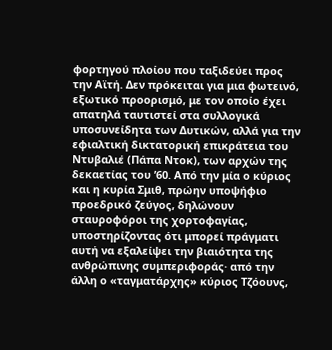φορτηγού πλοίου που ταξιδεύει προς την Αϊτή. Δεν πρόκειται για μια φωτεινό, εξωτικό προορισμό, με τον οποίο έχει απατηλά ταυτιστεί στα συλλογικά υποσυνείδητα των Δυτικών, αλλά για την εφιαλτική δικτατορική επικράτεια του Ντυβαλιέ (Πάπα Ντοκ), των αρχών της δεκαετίας του ’60. Από την μία ο κύριος και η κυρία Σμιθ, πρώην υποψήφιο προεδρικό ζεύγος, δηλώνουν σταυροφόροι της χορτοφαγίας, υποστηρίζοντας ότι μπορεί πράγματι αυτή να εξαλείψει την βιαιότητα της ανθρώπινης συμπεριφοράς· από την άλλη ο «ταγματάρχης» κύριος Τζόουνς,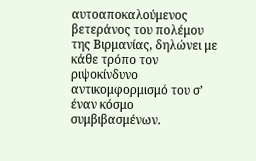αυτοαποκαλούμενος βετεράνος του πολέμου της Βιρμανίας, δηλώνει με κάθε τρόπο τον ριψοκίνδυνο αντικομφορμισμό του σ’ έναν κόσμο συμβιβασμένων.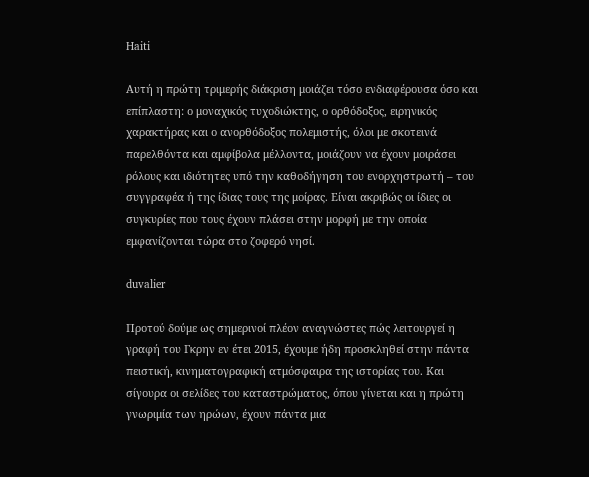Haiti

Αυτή η πρώτη τριμερής διάκριση μοιάζει τόσο ενδιαφέρουσα όσο και επίπλαστη: ο μοναχικός τυχοδιώκτης, ο ορθόδοξος, ειρηνικός χαρακτήρας και ο ανορθόδοξος πολεμιστής, όλοι με σκοτεινά παρελθόντα και αμφίβολα μέλλοντα, μοιάζουν να έχουν μοιράσει ρόλους και ιδιότητες υπό την καθοδήγηση του ενορχηστρωτή – του συγγραφέα ή της ίδιας τους της μοίρας. Είναι ακριβώς οι ίδιες οι συγκυρίες που τους έχουν πλάσει στην μορφή με την οποία εμφανίζονται τώρα στο ζοφερό νησί.

duvalier

Προτού δούμε ως σημερινοί πλέον αναγνώστες πώς λειτουργεί η γραφή του Γκρην εν έτει 2015, έχουμε ήδη προσκληθεί στην πάντα πειστική, κινηματογραφική ατμόσφαιρα της ιστορίας του. Και σίγουρα οι σελίδες του καταστρώματος, όπου γίνεται και η πρώτη γνωριμία των ηρώων, έχουν πάντα μια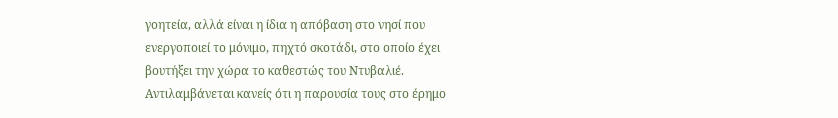γοητεία, αλλά είναι η ίδια η απόβαση στο νησί που ενεργοποιεί το μόνιμο, πηχτό σκοτάδι, στο οποίο έχει βουτήξει την χώρα το καθεστώς του Ντυβαλιέ. Αντιλαμβάνεται κανείς ότι η παρουσία τους στο έρημο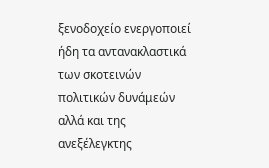ξενοδοχείο ενεργοποιεί ήδη τα αντανακλαστικά των σκοτεινών πολιτικών δυνάμεών αλλά και της ανεξέλεγκτης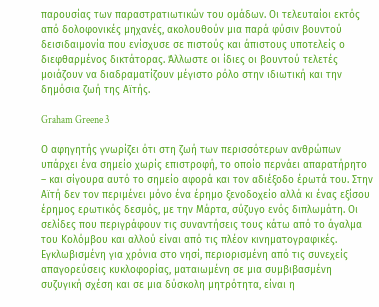παρουσίας των παραστρατιωτικών του ομάδων. Οι τελευταίοι εκτός από δολοφονικές μηχανές, ακολουθούν μια παρά φύσιν βουντού δεισιδαιμονία που ενίσχυσε σε πιστούς και άπιστους υποτελείς ο διεφθαρμένος δικτάτορας. Άλλωστε οι ίδιες οι βουντού τελετές μοιάζουν να διαδραματίζουν μέγιστο ρόλο στην ιδιωτική και την δημόσια ζωή της Αϊτής.

Graham Greene 3

Ο αφηγητής γνωρίζει ότι στη ζωή των περισσότερων ανθρώπων υπάρχει ένα σημείο χωρίς επιστροφή, το οποίο περνάει απαρατήρητο – και σίγουρα αυτό το σημείο αφορά και τον αδιέξοδο έρωτά του. Στην Αϊτή δεν τον περιμένει μόνο ένα έρημο ξενοδοχείο αλλά κι ένας εξίσου έρημος ερωτικός δεσμός, με την Μάρτα, σύζυγο ενός διπλωμάτη. Οι σελίδες που περιγράφουν τις συναντήσεις τους κάτω από το άγαλμα του Κολόμβου και αλλού είναι από τις πλέον κινηματογραφικές. Εγκλωβισμένη για χρόνια στο νησί, περιορισμένη από τις συνεχείς απαγορεύσεις κυκλοφορίας, ματαιωμένη σε μια συμβιβασμένη συζυγική σχέση και σε μια δύσκολη μητρότητα, είναι η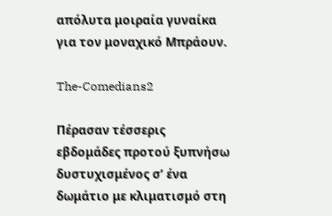απόλυτα μοιραία γυναίκα για τον μοναχικό Μπράουν.

The-Comedians2

Πέρασαν τέσσερις εβδομάδες προτού ξυπνήσω δυστυχισμένος σ’ ένα δωμάτιο με κλιματισμό στη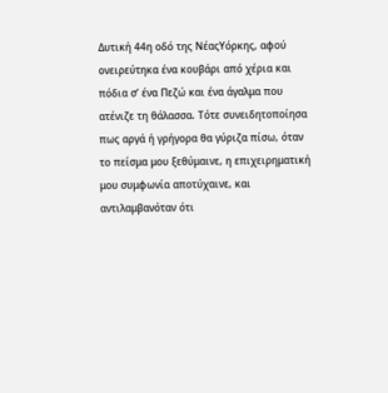Δυτική 44η οδό της ΝέαςΥόρκης, αφού ονειρεύτηκα ένα κουβάρι από χέρια και πόδια σ’ ένα Πεζώ και ένα άγαλμα που ατένιζε τη θάλασσα. Τότε συνειδητοποίησα πως αργά ή γρήγορα θα γύριζα πίσω, όταν το πείσμα μου ξεθύμαινε, η επιχειρηματική μου συμφωνία αποτύχαινε, και αντιλαμβανόταν ότι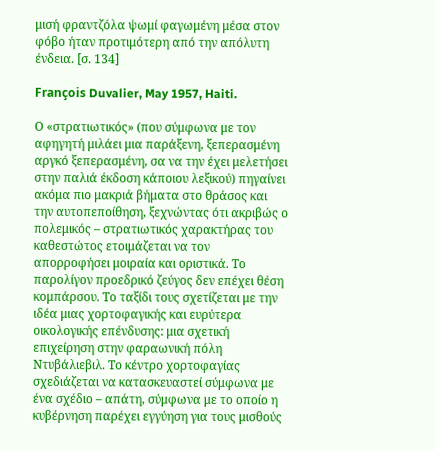μισή φραντζόλα ψωμί φαγωμένη μέσα στον φόβο ήταν προτιμότερη από την απόλυτη ένδεια. [σ. 134]

François Duvalier, May 1957, Haiti.

Ο «στρατιωτικός» (που σύμφωνα με τον αφηγητή μιλάει μια παράξενη, ξεπερασμένη αργκό ξεπερασμένη, σα να την έχει μελετήσει στην παλιά έκδοση κάποιου λεξικού) πηγαίνει ακόμα πιο μακριά βήματα στο θράσος και την αυτοπεποίθηση, ξεχνώντας ότι ακριβώς ο πολεμικός – στρατιωτικός χαρακτήρας του καθεστώτος ετοιμάζεται να τον απορροφήσει μοιραία και οριστικά. Το παρολίγον προεδρικό ζεύγος δεν επέχει θέση κομπάρσου. Το ταξίδι τους σχετίζεται με την ιδέα μιας χορτοφαγικής και ευρύτερα οικολογικής επένδυσης: μια σχετική επιχείρηση στην φαραωνική πόλη Ντυβάλιεβιλ. Το κέντρο χορτοφαγίας σχεδιάζεται να κατασκευαστεί σύμφωνα με ένα σχέδιο – απάτη, σύμφωνα με το οποίο η κυβέρνηση παρέχει εγγύηση για τους μισθούς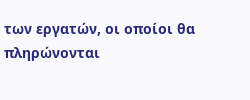των εργατών, οι οποίοι θα πληρώνονται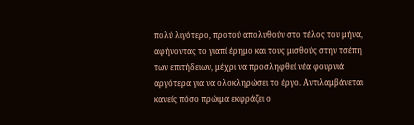πολύ λιγότερο, προτού απολυθούν στο τέλος του μήνα, αφήνοντας το γιαπί έρημο και τους μισθούς στην τσέπη των επιτήδειων, μέχρι να προσληφθεί νέα φουρνιά αργότερα για να ολοκληρώσει το έργο. Αντιλαμβάνεται κανείς πόσο πρώιμα εκφράζει ο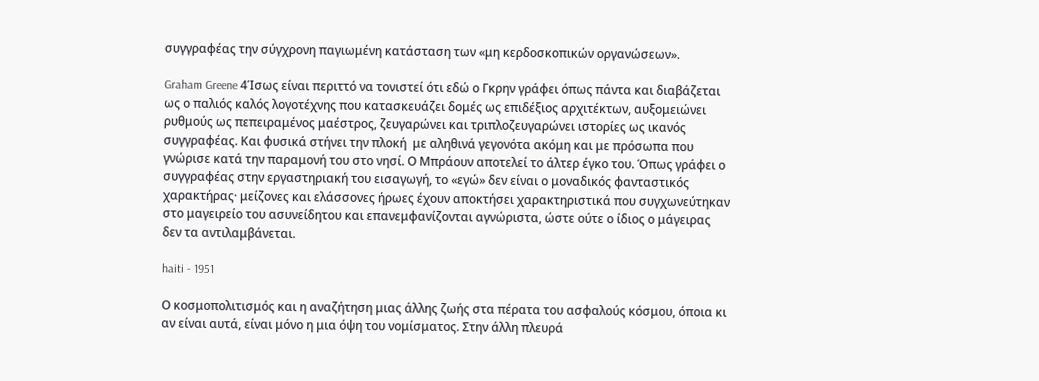συγγραφέας την σύγχρονη παγιωμένη κατάσταση των «μη κερδοσκοπικών οργανώσεων».

Graham Greene 4Ίσως είναι περιττό να τονιστεί ότι εδώ ο Γκρην γράφει όπως πάντα και διαβάζεται ως ο παλιός καλός λογοτέχνης που κατασκευάζει δομές ως επιδέξιος αρχιτέκτων, αυξομειώνει ρυθμούς ως πεπειραμένος μαέστρος, ζευγαρώνει και τριπλοζευγαρώνει ιστορίες ως ικανός συγγραφέας. Και φυσικά στήνει την πλοκή  με αληθινά γεγονότα ακόμη και με πρόσωπα που γνώρισε κατά την παραμονή του στο νησί. Ο Μπράουν αποτελεί το άλτερ έγκο του. Όπως γράφει ο συγγραφέας στην εργαστηριακή του εισαγωγή, το «εγώ» δεν είναι ο μοναδικός φανταστικός χαρακτήρας· μείζονες και ελάσσονες ήρωες έχουν αποκτήσει χαρακτηριστικά που συγχωνεύτηκαν στο μαγειρείο του ασυνείδητου και επανεμφανίζονται αγνώριστα, ώστε ούτε ο ίδιος ο μάγειρας δεν τα αντιλαμβάνεται.

haiti - 1951

Ο κοσμοπολιτισμός και η αναζήτηση μιας άλλης ζωής στα πέρατα του ασφαλούς κόσμου, όποια κι αν είναι αυτά, είναι μόνο η μια όψη του νομίσματος. Στην άλλη πλευρά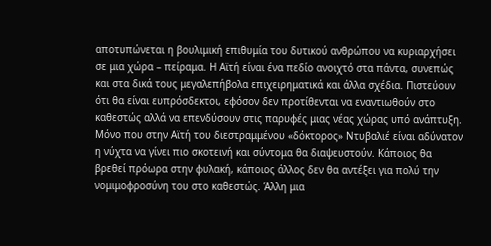αποτυπώνεται η βουλιμική επιθυμία του δυτικού ανθρώπου να κυριαρχήσει σε μια χώρα – πείραμα. Η Αϊτή είναι ένα πεδίο ανοιχτό στα πάντα, συνεπώς και στα δικά τους μεγαλεπήβολα επιχειρηματικά και άλλα σχέδια. Πιστεύουν ότι θα είναι ευπρόσδεκτοι, εφόσον δεν προτίθενται να εναντιωθούν στο καθεστώς αλλά να επενδύσουν στις παρυφές μιας νέας χώρας υπό ανάπτυξη. Μόνο που στην Αϊτή του διεστραμμένου «δόκτορος» Ντυβαλιέ είναι αδύνατον η νύχτα να γίνει πιο σκοτεινή και σύντομα θα διαψευστούν. Κάποιος θα βρεθεί πρόωρα στην φυλακή, κάποιος άλλος δεν θα αντέξει για πολύ την νομιμοφροσύνη του στο καθεστώς. Άλλη μια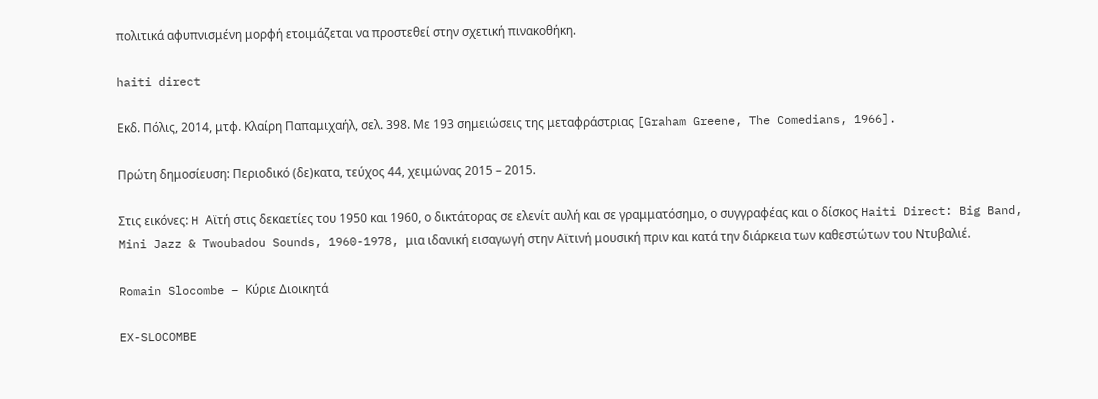πολιτικά αφυπνισμένη μορφή ετοιμάζεται να προστεθεί στην σχετική πινακοθήκη.

haiti direct

Εκδ. Πόλις, 2014, μτφ. Κλαίρη Παπαμιχαήλ, σελ. 398. Με 193 σημειώσεις της μεταφράστριας [Graham Greene, The Comedians, 1966].

Πρώτη δημοσίευση: Περιοδικό (δε)κατα, τεύχος 44, χειμώνας 2015 – 2015.

Στις εικόνες: H Αϊτή στις δεκαετίες του 1950 και 1960, ο δικτάτορας σε ελενίτ αυλή και σε γραμματόσημο, ο συγγραφέας και ο δίσκος Haiti Direct: Big Band, Mini Jazz & Twoubadou Sounds, 1960-1978, μια ιδανική εισαγωγή στην Αϊτινή μουσική πριν και κατά την διάρκεια των καθεστώτων του Ντυβαλιέ.

Romain Slocombe – Κύριε Διοικητά

EX-SLOCOMBE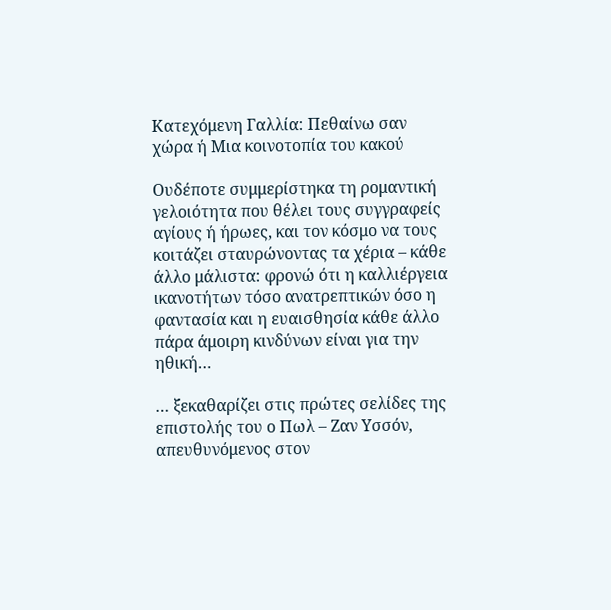Κατεχόμενη Γαλλία: Πεθαίνω σαν χώρα ή Μια κοινοτοπία του κακού

Ουδέποτε συμμερίστηκα τη ρομαντική γελοιότητα που θέλει τους συγγραφείς αγίους ή ήρωες, και τον κόσμο να τους κοιτάζει σταυρώνοντας τα χέρια – κάθε άλλο μάλιστα: φρονώ ότι η καλλιέργεια ικανοτήτων τόσο ανατρεπτικών όσο η φαντασία και η ευαισθησία κάθε άλλο πάρα άμοιρη κινδύνων είναι για την ηθική…

… ξεκαθαρίζει στις πρώτες σελίδες της επιστολής του ο Πωλ – Ζαν Υσσόν, απευθυνόμενος στον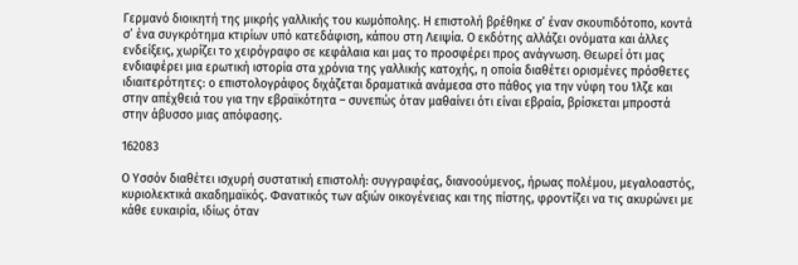Γερμανό διοικητή της μικρής γαλλικής του κωμόπολης. Η επιστολή βρέθηκε σ’ έναν σκουπιδότοπο, κοντά σ’ ένα συγκρότημα κτιρίων υπό κατεδάφιση, κάπου στη Λειψία. Ο εκδότης αλλάζει ονόματα και άλλες ενδείξεις, χωρίζει το χειρόγραφο σε κεφάλαια και μας το προσφέρει προς ανάγνωση. Θεωρεί ότι μας ενδιαφέρει μια ερωτική ιστορία στα χρόνια της γαλλικής κατοχής, η οποία διαθέτει ορισμένες πρόσθετες ιδιαιτερότητες: ο επιστολογράφος διχάζεται δραματικά ανάμεσα στο πάθος για την νύφη του Ίλζε και στην απέχθειά του για την εβραϊκότητα – συνεπώς όταν μαθαίνει ότι είναι εβραία, βρίσκεται μπροστά στην άβυσσο μιας απόφασης.

162083

Ο Υσσόν διαθέτει ισχυρή συστατική επιστολή: συγγραφέας, διανοούμενος, ήρωας πολέμου, μεγαλοαστός, κυριολεκτικά ακαδημαϊκός. Φανατικός των αξιών οικογένειας και της πίστης, φροντίζει να τις ακυρώνει με κάθε ευκαιρία, ιδίως όταν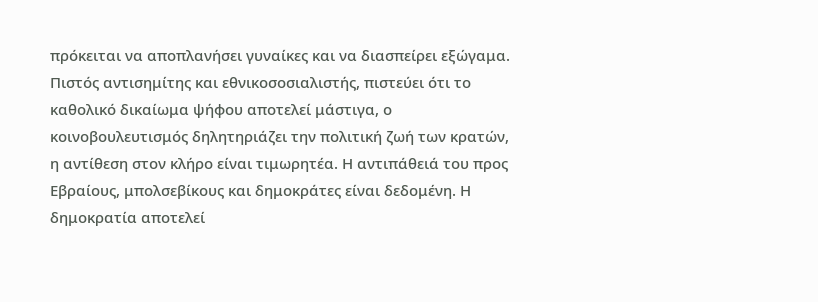πρόκειται να αποπλανήσει γυναίκες και να διασπείρει εξώγαμα. Πιστός αντισημίτης και εθνικοσοσιαλιστής, πιστεύει ότι το καθολικό δικαίωμα ψήφου αποτελεί μάστιγα, ο κοινοβουλευτισμός δηλητηριάζει την πολιτική ζωή των κρατών, η αντίθεση στον κλήρο είναι τιμωρητέα. Η αντιπάθειά του προς Εβραίους, μπολσεβίκους και δημοκράτες είναι δεδομένη. Η δημοκρατία αποτελεί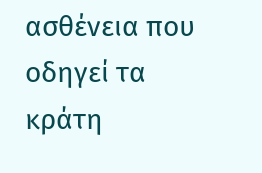ασθένεια που οδηγεί τα κράτη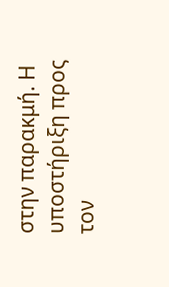στην παρακμή. Η υποστήριξη προς τον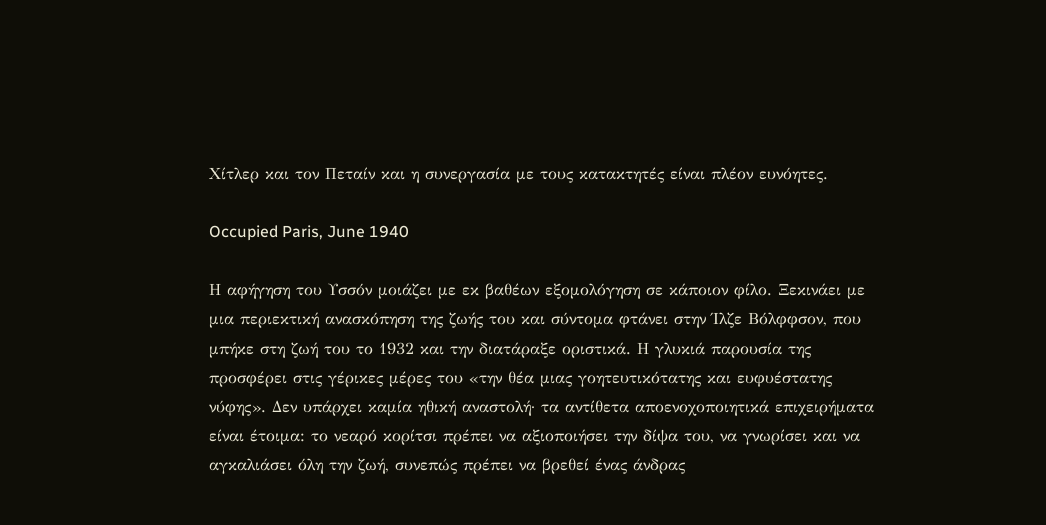Χίτλερ και τον Πεταίν και η συνεργασία με τους κατακτητές είναι πλέον ευνόητες.

Occupied Paris, June 1940

Η αφήγηση του Υσσόν μοιάζει με εκ βαθέων εξομολόγηση σε κάποιον φίλο. Ξεκινάει με μια περιεκτική ανασκόπηση της ζωής του και σύντομα φτάνει στην Ίλζε Βόλφφσον, που μπήκε στη ζωή του το 1932 και την διατάραξε οριστικά. Η γλυκιά παρουσία της προσφέρει στις γέρικες μέρες του «την θέα μιας γοητευτικότατης και ευφυέστατης νύφης». Δεν υπάρχει καμία ηθική αναστολή· τα αντίθετα αποενοχοποιητικά επιχειρήματα είναι έτοιμα: το νεαρό κορίτσι πρέπει να αξιοποιήσει την δίψα του, να γνωρίσει και να αγκαλιάσει όλη την ζωή, συνεπώς πρέπει να βρεθεί ένας άνδρας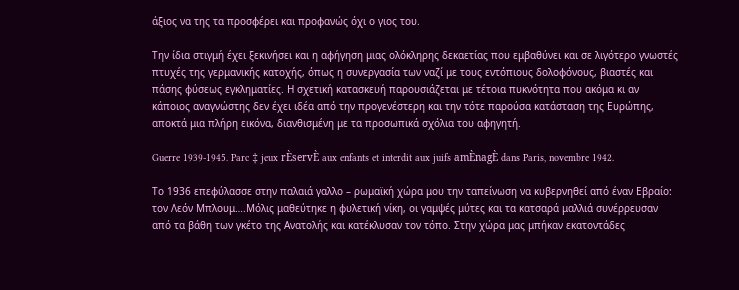άξιος να της τα προσφέρει και προφανώς όχι ο γιος του.

Την ίδια στιγμή έχει ξεκινήσει και η αφήγηση μιας ολόκληρης δεκαετίας που εμβαθύνει και σε λιγότερο γνωστές πτυχές της γερμανικής κατοχής, όπως η συνεργασία των ναζί με τους εντόπιους δολοφόνους, βιαστές και πάσης φύσεως εγκληματίες. Η σχετική κατασκευή παρουσιάζεται με τέτοια πυκνότητα που ακόμα κι αν κάποιος αναγνώστης δεν έχει ιδέα από την προγενέστερη και την τότε παρούσα κατάσταση της Ευρώπης, αποκτά μια πλήρη εικόνα, διανθισμένη με τα προσωπικά σχόλια του αφηγητή.

Guerre 1939-1945. Parc ‡ jeux rÈservÈ aux enfants et interdit aux juifs amÈnagÈ dans Paris, novembre 1942.

Το 1936 επεφύλασσε στην παλαιά γαλλο – ρωμαϊκή χώρα μου την ταπείνωση να κυβερνηθεί από έναν Εβραίο: τον Λεόν Μπλουμ….Μόλις μαθεύτηκε η φυλετική νίκη, οι γαμψές μύτες και τα κατσαρά μαλλιά συνέρρευσαν από τα βάθη των γκέτο της Ανατολής και κατέκλυσαν τον τόπο. Στην χώρα μας μπήκαν εκατοντάδες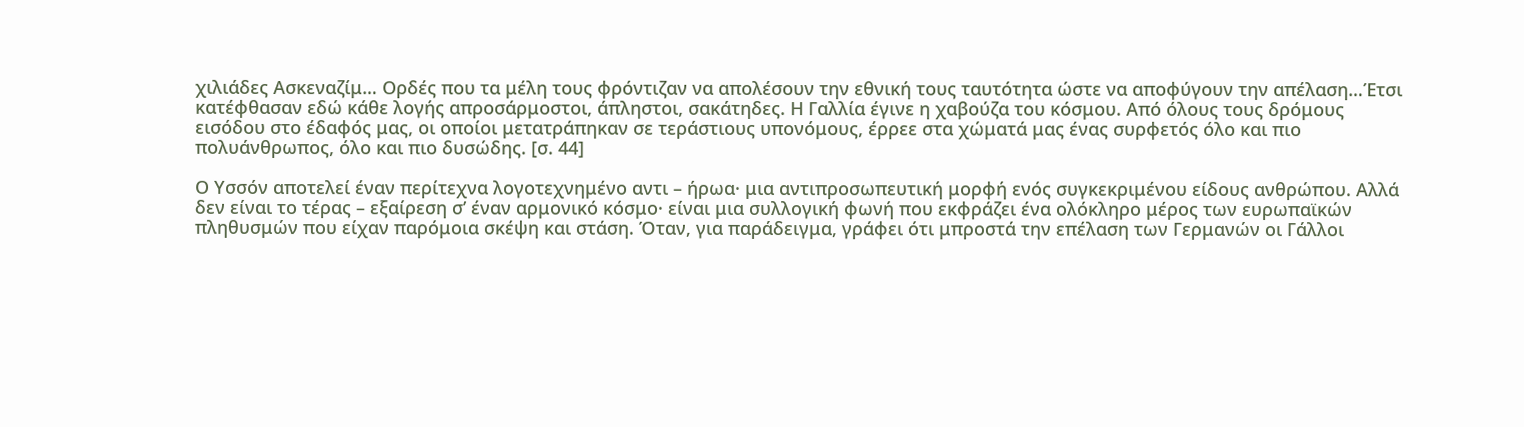χιλιάδες Ασκεναζίμ… Ορδές που τα μέλη τους φρόντιζαν να απολέσουν την εθνική τους ταυτότητα ώστε να αποφύγουν την απέλαση…Έτσι κατέφθασαν εδώ κάθε λογής απροσάρμοστοι, άπληστοι, σακάτηδες. Η Γαλλία έγινε η χαβούζα του κόσμου. Από όλους τους δρόμους εισόδου στο έδαφός μας, οι οποίοι μετατράπηκαν σε τεράστιους υπονόμους, έρρεε στα χώματά μας ένας συρφετός όλο και πιο πολυάνθρωπος, όλο και πιο δυσώδης. [σ. 44]

Ο Υσσόν αποτελεί έναν περίτεχνα λογοτεχνημένο αντι – ήρωα· μια αντιπροσωπευτική μορφή ενός συγκεκριμένου είδους ανθρώπου. Αλλά δεν είναι το τέρας – εξαίρεση σ’ έναν αρμονικό κόσμο· είναι μια συλλογική φωνή που εκφράζει ένα ολόκληρο μέρος των ευρωπαϊκών πληθυσμών που είχαν παρόμοια σκέψη και στάση. Όταν, για παράδειγμα, γράφει ότι μπροστά την επέλαση των Γερμανών οι Γάλλοι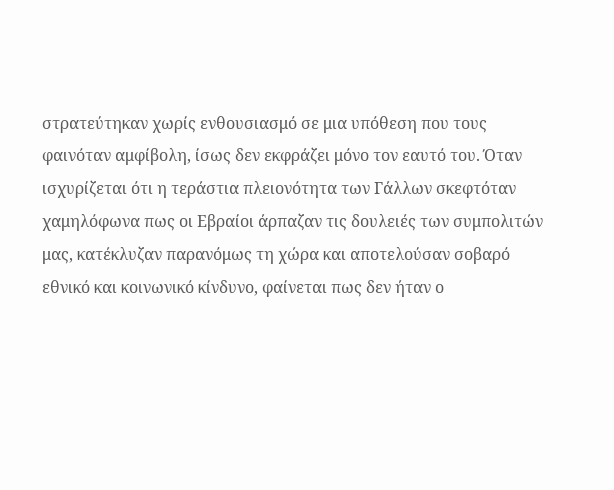στρατεύτηκαν χωρίς ενθουσιασμό σε μια υπόθεση που τους φαινόταν αμφίβολη, ίσως δεν εκφράζει μόνο τον εαυτό του. Όταν ισχυρίζεται ότι η τεράστια πλειονότητα των Γάλλων σκεφτόταν χαμηλόφωνα πως οι Εβραίοι άρπαζαν τις δουλειές των συμπολιτών μας, κατέκλυζαν παρανόμως τη χώρα και αποτελούσαν σοβαρό εθνικό και κοινωνικό κίνδυνο, φαίνεται πως δεν ήταν ο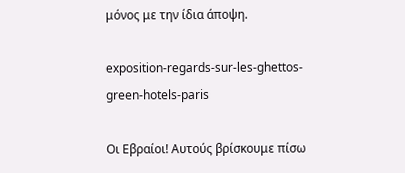μόνος με την ίδια άποψη.

exposition-regards-sur-les-ghettos-green-hotels-paris

Οι Εβραίοι! Αυτούς βρίσκουμε πίσω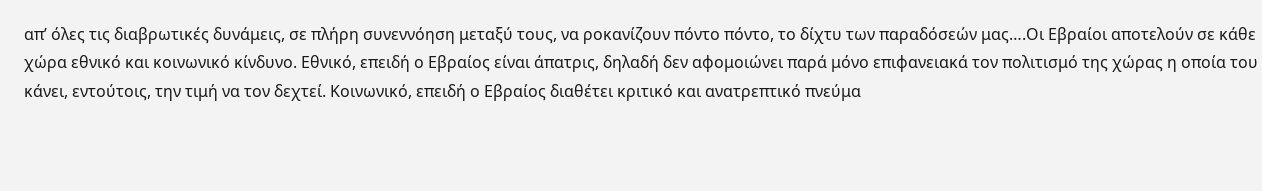απ’ όλες τις διαβρωτικές δυνάμεις, σε πλήρη συνεννόηση μεταξύ τους, να ροκανίζουν πόντο πόντο, το δίχτυ των παραδόσεών μας….Οι Εβραίοι αποτελούν σε κάθε χώρα εθνικό και κοινωνικό κίνδυνο. Εθνικό, επειδή ο Εβραίος είναι άπατρις, δηλαδή δεν αφομοιώνει παρά μόνο επιφανειακά τον πολιτισμό της χώρας η οποία του κάνει, εντούτοις, την τιμή να τον δεχτεί. Κοινωνικό, επειδή ο Εβραίος διαθέτει κριτικό και ανατρεπτικό πνεύμα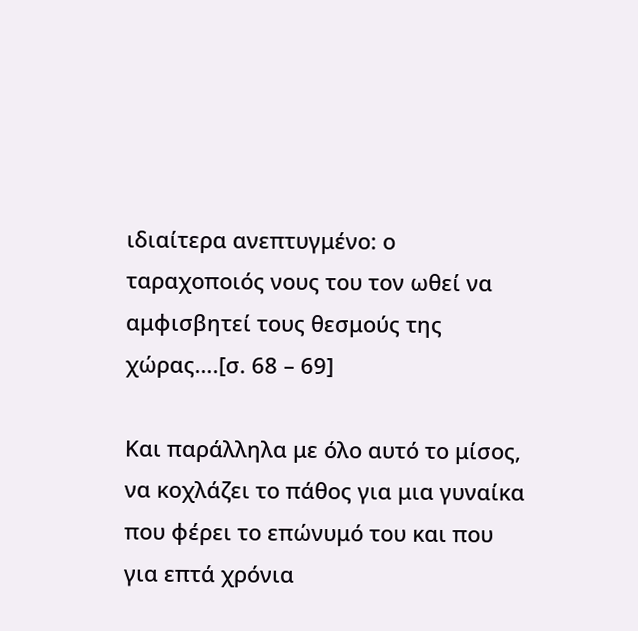ιδιαίτερα ανεπτυγμένο: ο ταραχοποιός νους του τον ωθεί να αμφισβητεί τους θεσμούς της χώρας….[σ. 68 – 69]

Και παράλληλα με όλο αυτό το μίσος, να κοχλάζει το πάθος για μια γυναίκα που φέρει το επώνυμό του και που για επτά χρόνια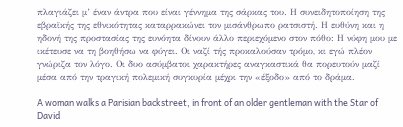πλαγιάζει μ’ έναν άντρα που είναι γέννημα της σάρκας του. Η συνειδητοποίηση της εβραϊκής της εθνικότητας καταρρακώνει τον μισάνθρωπο ρατσιστή. Η ευθύνη και η ηδονή της προστασίας της ευνόητα δίνουν άλλο περιεχόμενο στον πόθο: Η νύφη μου με ικέτευσε να τη βοηθήσω να φύγει. Οι ναζί τής προκαλούσαν τρόμο, κι εγώ πλέον γνώριζα τον λόγο. Οι δυο ασύμβατοι χαρακτήρες αναγκαστικά θα πορευτούν μαζί μέσα από την τραγική πολεμική συγκυρία μέχρι την «έξοδο» από το δράμα.

A woman walks a Parisian backstreet, in front of an older gentleman with the Star of David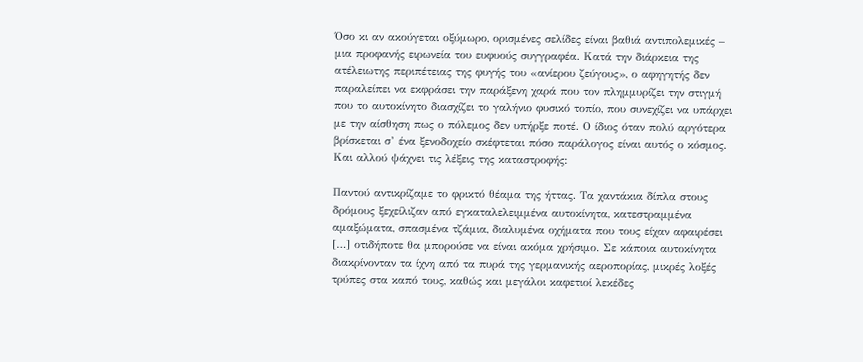Όσο κι αν ακούγεται οξύμωρο, ορισμένες σελίδες είναι βαθιά αντιπολεμικές – μια προφανής ειρωνεία του ευφυούς συγγραφέα. Κατά την διάρκεια της ατέλειωτης περιπέτειας της φυγής του «ανίερου ζεύγους», ο αφηγητής δεν παραλείπει να εκφράσει την παράξενη χαρά που τον πλημμυρίζει την στιγμή που το αυτοκίνητο διασχίζει το γαλήνιο φυσικό τοπίο, που συνεχίζει να υπάρχει με την αίσθηση πως ο πόλεμος δεν υπήρξε ποτέ. Ο ίδιος όταν πολύ αργότερα βρίσκεται σ’ ένα ξενοδοχείο σκέφτεται πόσο παράλογος είναι αυτός ο κόσμος. Και αλλού ψάχνει τις λέξεις της καταστροφής:

Παντού αντικρίζαμε το φρικτό θέαμα της ήττας. Τα χαντάκια δίπλα στους δρόμους ξεχείλιζαν από εγκαταλελειμμένα αυτοκίνητα, κατεστραμμένα αμαξώματα, σπασμένα τζάμια, διαλυμένα οχήματα που τους είχαν αφαιρέσει […] οτιδήποτε θα μπορούσε να είναι ακόμα χρήσιμο. Σε κάποια αυτοκίνητα διακρίνονταν τα ίχνη από τα πυρά της γερμανικής αεροπορίας, μικρές λοξές τρύπες στα καπό τους, καθώς και μεγάλοι καφετιοί λεκέδες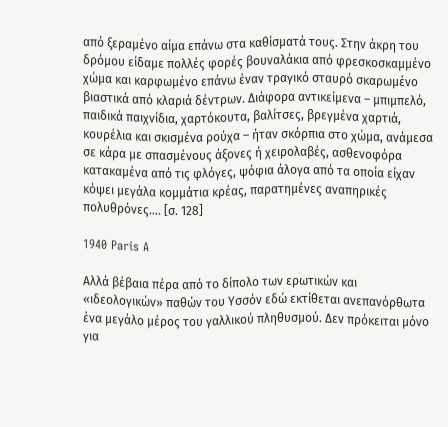από ξεραμένο αίμα επάνω στα καθίσματά τους. Στην άκρη του δρόμου είδαμε πολλές φορές βουναλάκια από φρεσκοσκαμμένο χώμα και καρφωμένο επάνω έναν τραγικό σταυρό σκαρωμένο βιαστικά από κλαριά δέντρων. Διάφορα αντικείμενα – μπιμπελό, παιδικά παιχνίδια, χαρτόκουτα, βαλίτσες, βρεγμένα χαρτιά, κουρέλια και σκισμένα ρούχα – ήταν σκόρπια στο χώμα, ανάμεσα σε κάρα με σπασμένους άξονες ή χειρολαβές, ασθενοφόρα κατακαμένα από τις φλόγες, ψόφια άλογα από τα οποία είχαν κόψει μεγάλα κομμάτια κρέας, παρατημένες αναπηρικές πολυθρόνες…. [σ. 128]

1940 Paris A

Αλλά βέβαια πέρα από το δίπολο των ερωτικών και «ιδεολογικών» παθών του Υσσόν εδώ εκτίθεται ανεπανόρθωτα ένα μεγάλο μέρος του γαλλικού πληθυσμού. Δεν πρόκειται μόνο για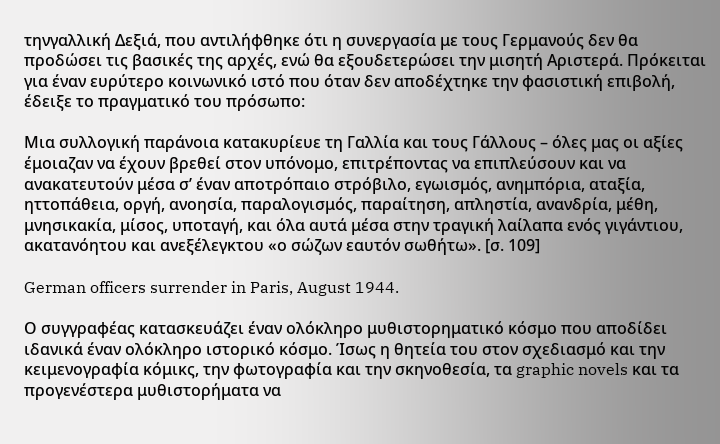τηνγαλλική Δεξιά, που αντιλήφθηκε ότι η συνεργασία με τους Γερμανούς δεν θα προδώσει τις βασικές της αρχές, ενώ θα εξουδετερώσει την μισητή Αριστερά. Πρόκειται για έναν ευρύτερο κοινωνικό ιστό που όταν δεν αποδέχτηκε την φασιστική επιβολή, έδειξε το πραγματικό του πρόσωπο:

Μια συλλογική παράνοια κατακυρίευε τη Γαλλία και τους Γάλλους – όλες μας οι αξίες έμοιαζαν να έχουν βρεθεί στον υπόνομο, επιτρέποντας να επιπλεύσουν και να ανακατευτούν μέσα σ’ έναν αποτρόπαιο στρόβιλο, εγωισμός, ανημπόρια, αταξία, ηττοπάθεια, οργή, ανοησία, παραλογισμός, παραίτηση, απληστία, ανανδρία, μέθη, μνησικακία, μίσος, υποταγή, και όλα αυτά μέσα στην τραγική λαίλαπα ενός γιγάντιου, ακατανόητου και ανεξέλεγκτου «ο σώζων εαυτόν σωθήτω». [σ. 109]

German officers surrender in Paris, August 1944.

Ο συγγραφέας κατασκευάζει έναν ολόκληρο μυθιστορηματικό κόσμο που αποδίδει ιδανικά έναν ολόκληρο ιστορικό κόσμο. Ίσως η θητεία του στον σχεδιασμό και την κειμενογραφία κόμικς, την φωτογραφία και την σκηνοθεσία, τα graphic novels και τα προγενέστερα μυθιστορήματα να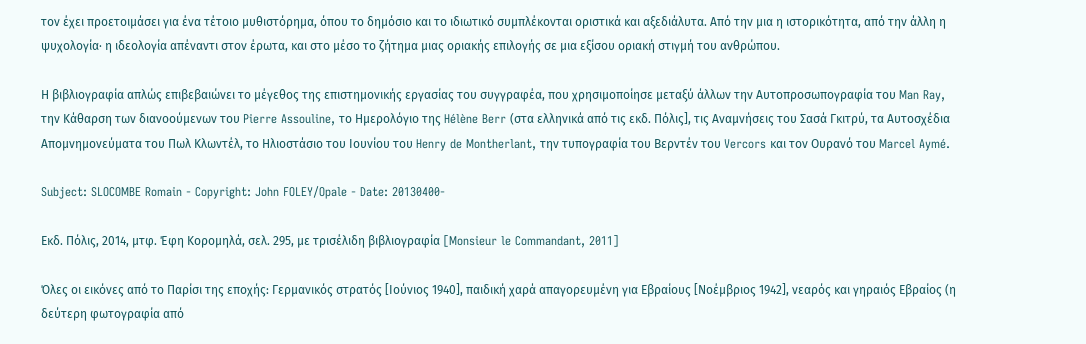τον έχει προετοιμάσει για ένα τέτοιο μυθιστόρημα, όπου το δημόσιο και το ιδιωτικό συμπλέκονται οριστικά και αξεδιάλυτα. Από την μια η ιστορικότητα, από την άλλη η ψυχολογία· η ιδεολογία απέναντι στον έρωτα, και στο μέσο το ζήτημα μιας οριακής επιλογής σε μια εξίσου οριακή στιγμή του ανθρώπου.

Η βιβλιογραφία απλώς επιβεβαιώνει το μέγεθος της επιστημονικής εργασίας του συγγραφέα, που χρησιμοποίησε μεταξύ άλλων την Αυτοπροσωπογραφία του Man Ray, την Κάθαρση των διανοούμενων του Pierre Assouline, το Ημερολόγιο της Hélène Berr (στα ελληνικά από τις εκδ. Πόλις], τις Αναμνήσεις του Σασά Γκιτρύ, τα Αυτοσχέδια Απομνημονεύματα του Πωλ Κλωντέλ, το Ηλιοστάσιο του Ιουνίου του Henry de Montherlant, την τυπογραφία του Βερντέν του Vercors και τον Ουρανό του Marcel Aymé.

Subject: SLOCOMBE Romain - Copyright: John FOLEY/Opale - Date: 20130400-

Εκδ. Πόλις, 2014, μτφ. Έφη Κορομηλά, σελ. 295, με τρισέλιδη βιβλιογραφία [Monsieur le Commandant, 2011]

Όλες οι εικόνες από το Παρίσι της εποχής: Γερμανικός στρατός [Ιούνιος 1940], παιδική χαρά απαγορευμένη για Εβραίους [Νοέμβριος 1942], νεαρός και γηραιός Εβραίος (η δεύτερη φωτογραφία από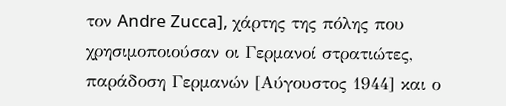τον Andre Zucca], χάρτης της πόλης που χρησιμοποιούσαν οι Γερμανοί στρατιώτες, παράδοση Γερμανών [Αύγουστος 1944] και ο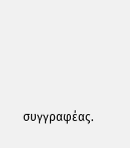συγγραφέας.